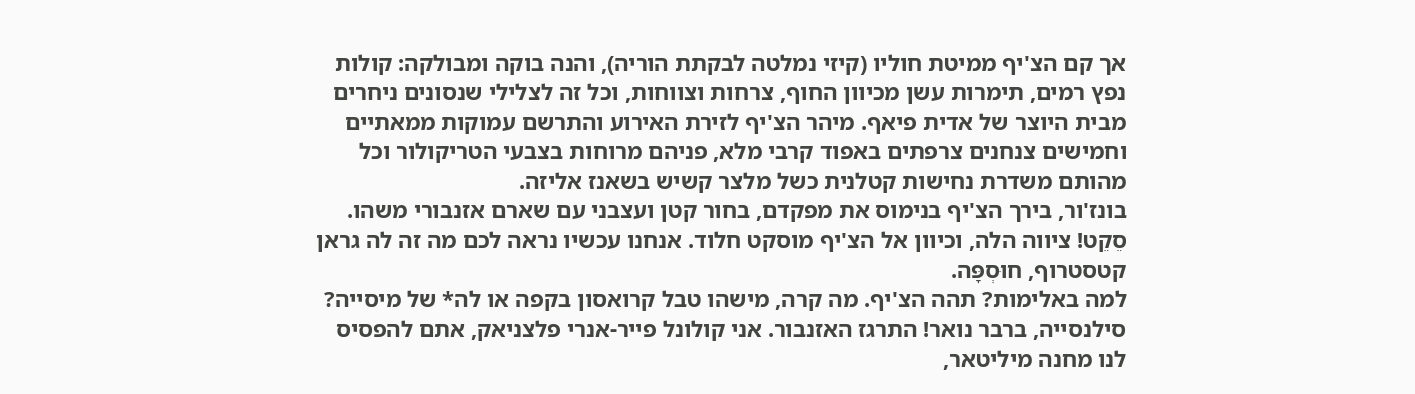אך קם הצ'יף ממיטת חוליו (קיזי נמלטה לבקתת הוריה), והנה בוקה ומבולקה: קולות נפץ רמים, תימרות עשן מכיוון החוף, צרחות וצווחות, וכל זה לצלילי שנסונים ניחרים מבית היוצר של אדית פיאף. מיהר הצ'יף לזירת האירוע והתרשם עמוקות ממאתיים וחמישים צנחנים צרפתים באפוד קרבי מלא, פניהם מרוחות בצבעי הטריקולור וכל מהותם משדרת נחישות קטלנית כשל מלצר קשיש בשאנז אליזה.
בונז'ור, בירך הצ'יף בנימוס את מפקדם, בחור קטן ועצבני עם שארם אזנבורי משהו.
סֵקֵט! ציווה הלה, וכיוון אל הצ'יף מוסקט חלוד. אנחנו עכשיו נראה לכם מה זה לה גראן קטסטרוף, חוּסְפָּה.
למה באלימות? תהה הצ'יף. מה קרה, מישהו טבל קרואסון בקפה או לה* של מיסייה?
סילנסייה, ברבר נואר! התרגז האזנבור. אני קולונל פייר-אנרי פלצניאק, אתם להפסיס לנו מחנה מיליטאר,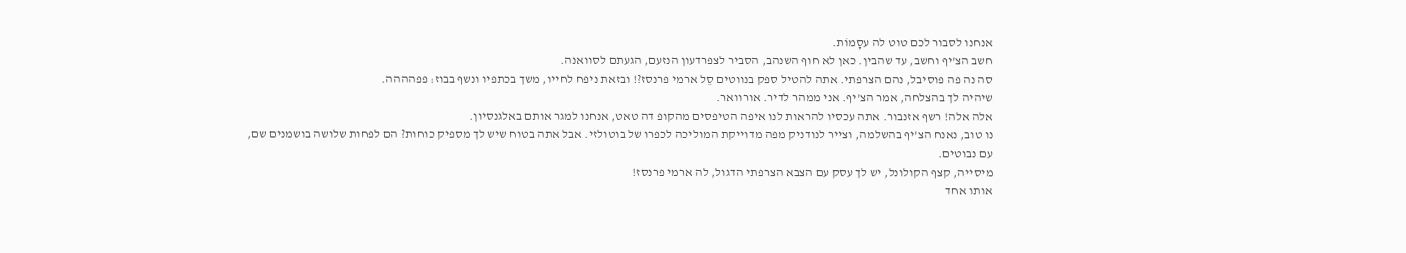אנחנו לסבור לכם טוט לה עסָמוֹת.
חשב הצ'יף וחשב, עד שהבין. כאן לא חוף השנהב, הסביר לצפרדעון הנזעם, הגעתם לסוואנה.
סה נה פה פוסיבל, נהם הצרפתי. אתה להטיל ספק בנווטים סֵל ארמי פרנסז?! ובזאת ניפח לחייו, משך בכתפיו ונשף בבוז: פפהההה.
שיהיה לך בהצלחה, אמר הצ'יף. אני ממהר לדיר. אורוואר.
אלה אלה! רשף אזנבור. אתה עכסיו להראות לנו איפה הטיפסים מהקופ דה טאט, אנחנו למגר אותם באלגנסיון.
נו טוב, נאנח הצ'יף בהשלמה, וצייר לנודניק מפה מדוייקת המוליכה לכפרו של בוטולזי. אבל אתה בטוח שיש לך מספיק כוחות? הם לפחות שלושה בושמנים שם, עם נבוטים.
מיסייה, קצף הקולונל, יש לך עסק עם הצבא הצרפתי הדגול, לה ארמי פרנסז!
אותו אחד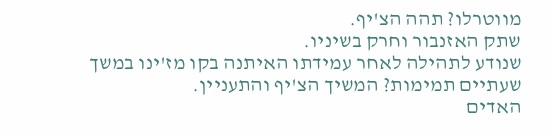מווטרלו? תהה הצ'יף.
שתק האזנבור וחרק בשיניו.
שנודע לתהילה לאחר עמידתו האיתנה בקו מז'ינו במשך שעתיים תמימות? המשיך הצ'יף והתעניין.
האדים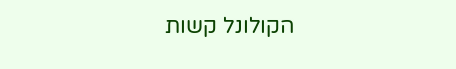הקולונל קשות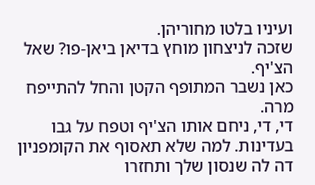ועיניו בלטו מחוריהן.
שזכה לניצחון מוחץ בדיאן ביאן-פו? שאל הצ'יף.
כאן נשבר המתופף הקטן והחל להתייפח מרה.
די, די, ניחם אותו הצ'יף וטפח על גבו בעדינות. למה שלא תאסוף את הקומפניון דה לה שנסון שלך ותחזרו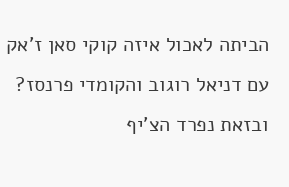הביתה לאכול איזה קוקי סאן ז'אק עם דניאל רוגוב והקומדי פרנסז?
ובזאת נפרד הצ'יף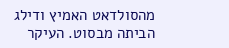מהסולדאט האמיץ ודילג הביתה מבסוט. העיקר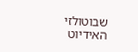שבוטולזי האידיוט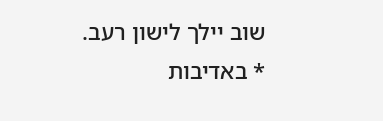שוב יילך לישון רעב.
* באדיבות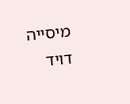מיסייה דויד